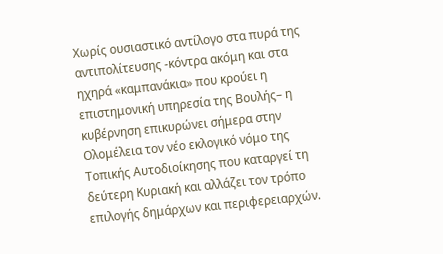Χωρίς ουσιαστικό αντίλογο στα πυρά της αντιπολίτευσης -κόντρα ακόμη και στα ηχηρά «καμπανάκια» που κρούει η επιστημονική υπηρεσία της Βουλής– η κυβέρνηση επικυρώνει σήμερα στην Ολομέλεια τον νέο εκλογικό νόμο της Τοπικής Αυτοδιοίκησης που καταργεί τη δεύτερη Κυριακή και αλλάζει τον τρόπο επιλογής δημάρχων και περιφερειαρχών.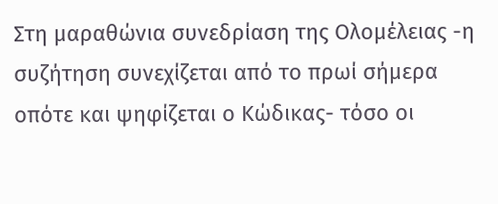Στη μαραθώνια συνεδρίαση της Ολομέλειας -η συζήτηση συνεχίζεται από το πρωί σήμερα οπότε και ψηφίζεται ο Κώδικας- τόσο οι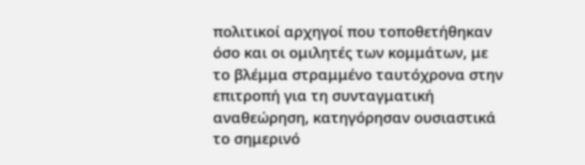πολιτικοί αρχηγοί που τοποθετήθηκαν όσο και οι ομιλητές των κομμάτων, με το βλέμμα στραμμένο ταυτόχρονα στην επιτροπή για τη συνταγματική αναθεώρηση, κατηγόρησαν ουσιαστικά το σημερινό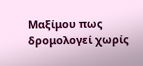Μαξίμου πως δρομολογεί χωρίς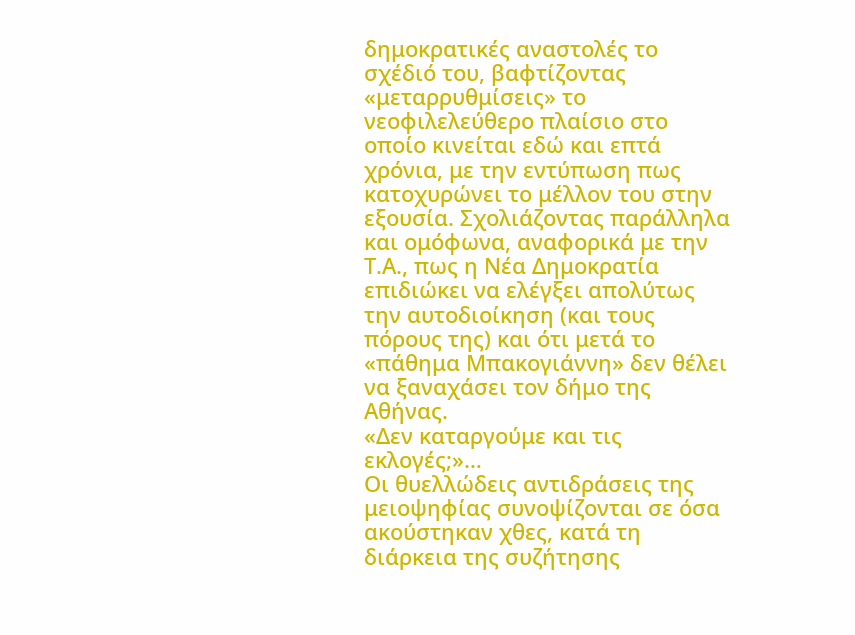δημοκρατικές αναστολές το σχέδιό του, βαφτίζοντας «μεταρρυθμίσεις» το νεοφιλελεύθερο πλαίσιο στο οποίο κινείται εδώ και επτά χρόνια, με την εντύπωση πως κατοχυρώνει το μέλλον του στην εξουσία. Σχολιάζοντας παράλληλα και ομόφωνα, αναφορικά με την Τ.Α., πως η Νέα Δημοκρατία επιδιώκει να ελέγξει απολύτως την αυτοδιοίκηση (και τους πόρους της) και ότι μετά το «πάθημα Μπακογιάννη» δεν θέλει να ξαναχάσει τον δήμο της Αθήνας.
«Δεν καταργούμε και τις εκλογές;»…
Οι θυελλώδεις αντιδράσεις της μειοψηφίας συνοψίζονται σε όσα ακούστηκαν χθες, κατά τη διάρκεια της συζήτησης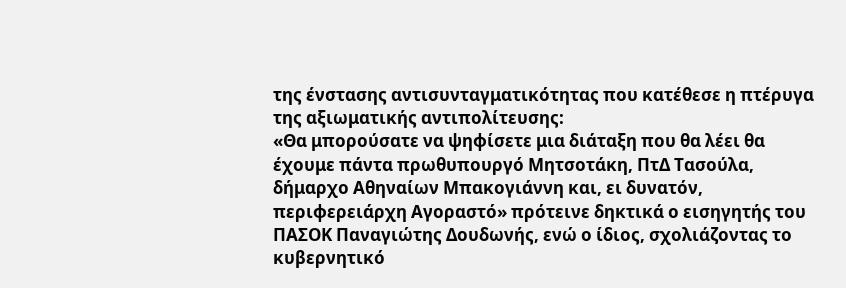της ένστασης αντισυνταγματικότητας που κατέθεσε η πτέρυγα της αξιωματικής αντιπολίτευσης:
«Θα μπορούσατε να ψηφίσετε μια διάταξη που θα λέει θα έχουμε πάντα πρωθυπουργό Μητσοτάκη, ΠτΔ Τασούλα, δήμαρχο Αθηναίων Μπακογιάννη και, ει δυνατόν, περιφερειάρχη Αγοραστό» πρότεινε δηκτικά ο εισηγητής του ΠΑΣΟΚ Παναγιώτης Δουδωνής, ενώ ο ίδιος, σχολιάζοντας το κυβερνητικό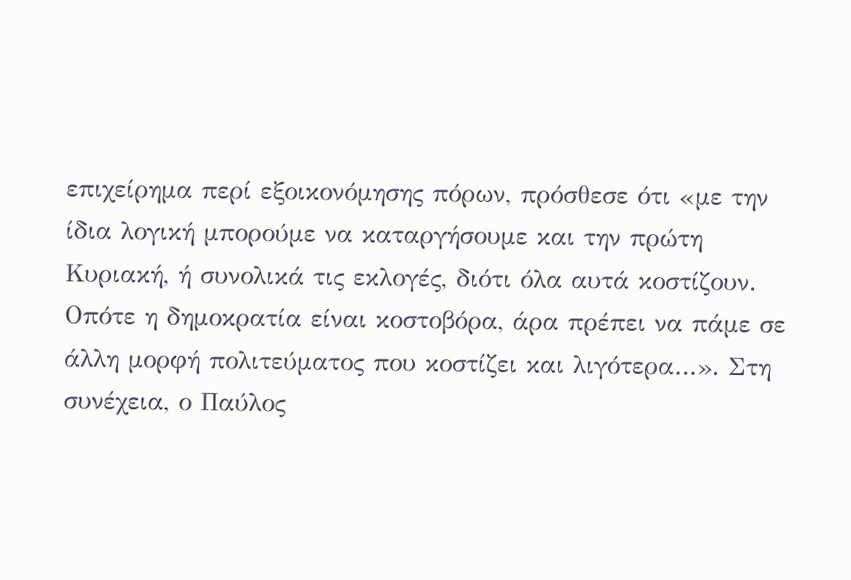επιχείρημα περί εξοικονόμησης πόρων, πρόσθεσε ότι «με την ίδια λογική μπορούμε να καταργήσουμε και την πρώτη Κυριακή, ή συνολικά τις εκλογές, διότι όλα αυτά κοστίζουν. Οπότε η δημοκρατία είναι κοστοβόρα, άρα πρέπει να πάμε σε άλλη μορφή πολιτεύματος που κοστίζει και λιγότερα…». Στη συνέχεια, ο Παύλος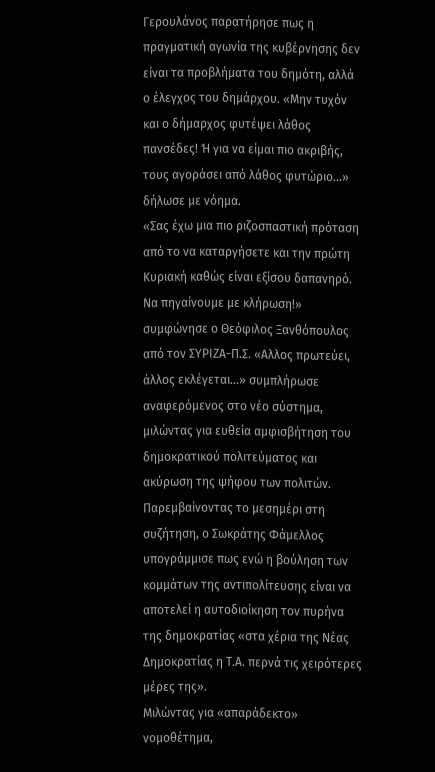Γερουλάνος παρατήρησε πως η πραγματική αγωνία της κυβέρνησης δεν είναι τα προβλήματα του δημότη, αλλά ο έλεγχος του δημάρχου. «Μην τυχόν και ο δήμαρχος φυτέψει λάθος πανσέδες! Ή για να είμαι πιο ακριβής, τους αγοράσει από λάθος φυτώριο…» δήλωσε με νόημα.
«Σας έχω μια πιο ριζοσπαστική πρόταση από το να καταργήσετε και την πρώτη Κυριακή καθώς είναι εξίσου δαπανηρό. Να πηγαίνουμε με κλήρωση!» συμφώνησε ο Θεόφιλος Ξανθόπουλος από τον ΣΥΡΙΖΑ-Π.Σ. «Αλλος πρωτεύει, άλλος εκλέγεται…» συμπλήρωσε αναφερόμενος στο νέο σύστημα, μιλώντας για ευθεία αμφισβήτηση του δημοκρατικού πολιτεύματος και ακύρωση της ψήφου των πολιτών.
Παρεμβαίνοντας το μεσημέρι στη συζήτηση, ο Σωκράτης Φάμελλος υπογράμμισε πως ενώ η βούληση των κομμάτων της αντιπολίτευσης είναι να αποτελεί η αυτοδιοίκηση τον πυρήνα της δημοκρατίας «στα χέρια της Νέας Δημοκρατίας η Τ.Α. περνά τις χειρότερες μέρες της».
Μιλώντας για «απαράδεκτο» νομοθέτημα,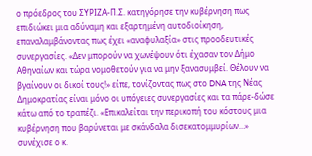ο πρόεδρος του ΣΥΡΙΖΑ-Π.Σ. κατηγόρησε την κυβέρνηση πως επιδιώκει μια αδύναμη και εξαρτημένη αυτοδιοίκηση, επαναλαμβάνοντας πως έχει «αναφυλαξία» στις προοδευτικές συνεργασίες. «Δεν μπορούν να χωνέψουν ότι έχασαν τον Δήμο Αθηναίων και τώρα νομοθετούν για να μην ξανασυμβεί. Θέλουν να βγαίνουν οι δικοί τους!» είπε, τονίζοντας πως στο DNA της Νέας Δημοκρατίας είναι μόνο οι υπόγειες συνεργασίες και τα πάρε-δώσε κάτω από το τραπέζι. «Επικαλείται την περικοπή του κόστους μια κυβέρνηση που βαρύνεται με σκάνδαλα δισεκατομμυρίων…» συνέχισε ο κ.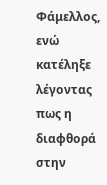Φάμελλος, ενώ κατέληξε λέγοντας πως η διαφθορά στην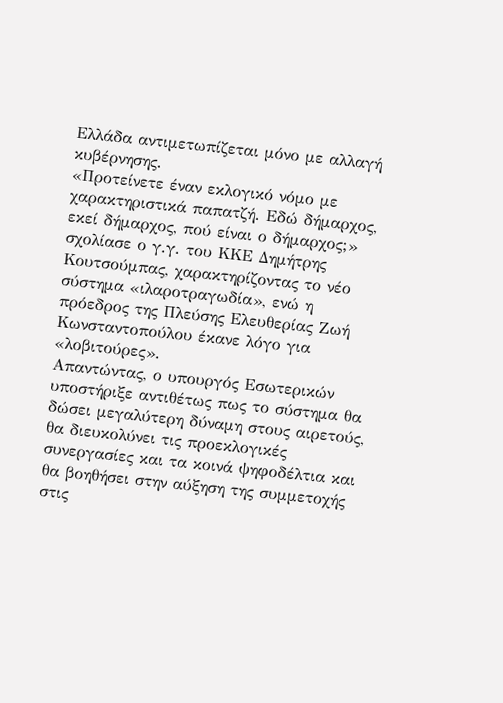Ελλάδα αντιμετωπίζεται μόνο με αλλαγή κυβέρνησης.
«Προτείνετε έναν εκλογικό νόμο με χαρακτηριστικά παπατζή. Εδώ δήμαρχος, εκεί δήμαρχος, πού είναι ο δήμαρχος;» σχολίασε ο γ.γ. του ΚΚΕ Δημήτρης Κουτσούμπας, χαρακτηρίζοντας το νέο σύστημα «ιλαροτραγωδία», ενώ η πρόεδρος της Πλεύσης Ελευθερίας Ζωή Κωνσταντοπούλου έκανε λόγο για «λοβιτούρες».
Απαντώντας, ο υπουργός Εσωτερικών υποστήριξε αντιθέτως πως το σύστημα θα δώσει μεγαλύτερη δύναμη στους αιρετούς, θα διευκολύνει τις προεκλογικές συνεργασίες και τα κοινά ψηφοδέλτια και θα βοηθήσει στην αύξηση της συμμετοχής στις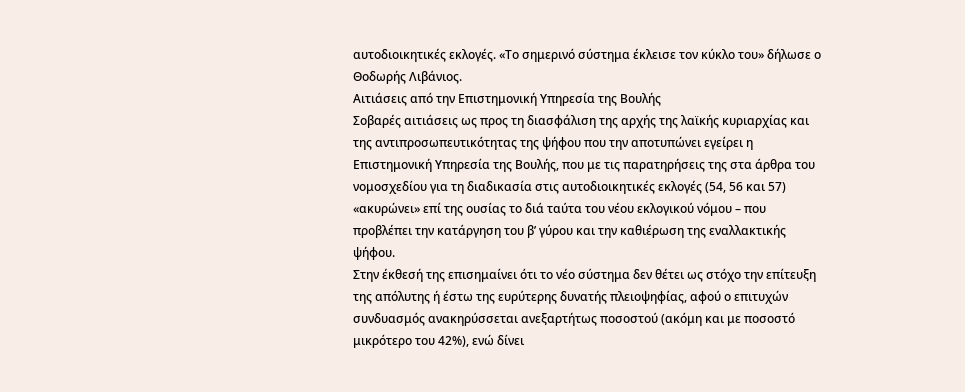αυτοδιοικητικές εκλογές. «Το σημερινό σύστημα έκλεισε τον κύκλο του» δήλωσε ο Θοδωρής Λιβάνιος.
Αιτιάσεις από την Επιστημονική Υπηρεσία της Βουλής
Σοβαρές αιτιάσεις ως προς τη διασφάλιση της αρχής της λαϊκής κυριαρχίας και της αντιπροσωπευτικότητας της ψήφου που την αποτυπώνει εγείρει η Επιστημονική Υπηρεσία της Βουλής, που με τις παρατηρήσεις της στα άρθρα του νομοσχεδίου για τη διαδικασία στις αυτοδιοικητικές εκλογές (54, 56 και 57) «ακυρώνει» επί της ουσίας το διά ταύτα του νέου εκλογικού νόμου – που προβλέπει την κατάργηση του β’ γύρου και την καθιέρωση της εναλλακτικής ψήφου.
Στην έκθεσή της επισημαίνει ότι το νέο σύστημα δεν θέτει ως στόχο την επίτευξη της απόλυτης ή έστω της ευρύτερης δυνατής πλειοψηφίας, αφού ο επιτυχών συνδυασμός ανακηρύσσεται ανεξαρτήτως ποσοστού (ακόμη και με ποσοστό μικρότερο του 42%), ενώ δίνει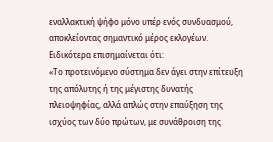εναλλακτική ψήφο μόνο υπέρ ενός συνδυασμού, αποκλείοντας σημαντικό μέρος εκλογέων.
Ειδικότερα επισημαίνεται ότι:
«Το προτεινόμενο σύστημα δεν άγει στην επίτευξη της απόλυτης ή της μέγιστης δυνατής πλειοψηφίας, αλλά απλώς στην επαύξηση της ισχύος των δύο πρώτων, με συνάθροιση της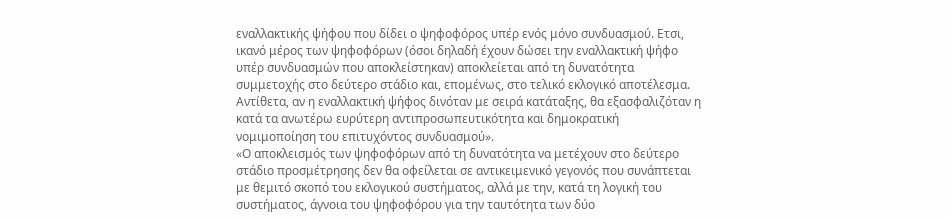εναλλακτικής ψήφου που δίδει ο ψηφοφόρος υπέρ ενός μόνο συνδυασμού. Ετσι, ικανό μέρος των ψηφοφόρων (όσοι δηλαδή έχουν δώσει την εναλλακτική ψήφο υπέρ συνδυασμών που αποκλείστηκαν) αποκλείεται από τη δυνατότητα συμμετοχής στο δεύτερο στάδιο και, επομένως, στο τελικό εκλογικό αποτέλεσμα. Αντίθετα, αν η εναλλακτική ψήφος δινόταν με σειρά κατάταξης, θα εξασφαλιζόταν η κατά τα ανωτέρω ευρύτερη αντιπροσωπευτικότητα και δημοκρατική νομιμοποίηση του επιτυχόντος συνδυασμού».
«Ο αποκλεισμός των ψηφοφόρων από τη δυνατότητα να μετέχουν στο δεύτερο στάδιο προσμέτρησης δεν θα οφείλεται σε αντικειμενικό γεγονός που συνάπτεται με θεμιτό σκοπό του εκλογικού συστήματος, αλλά με την, κατά τη λογική του συστήματος, άγνοια του ψηφοφόρου για την ταυτότητα των δύο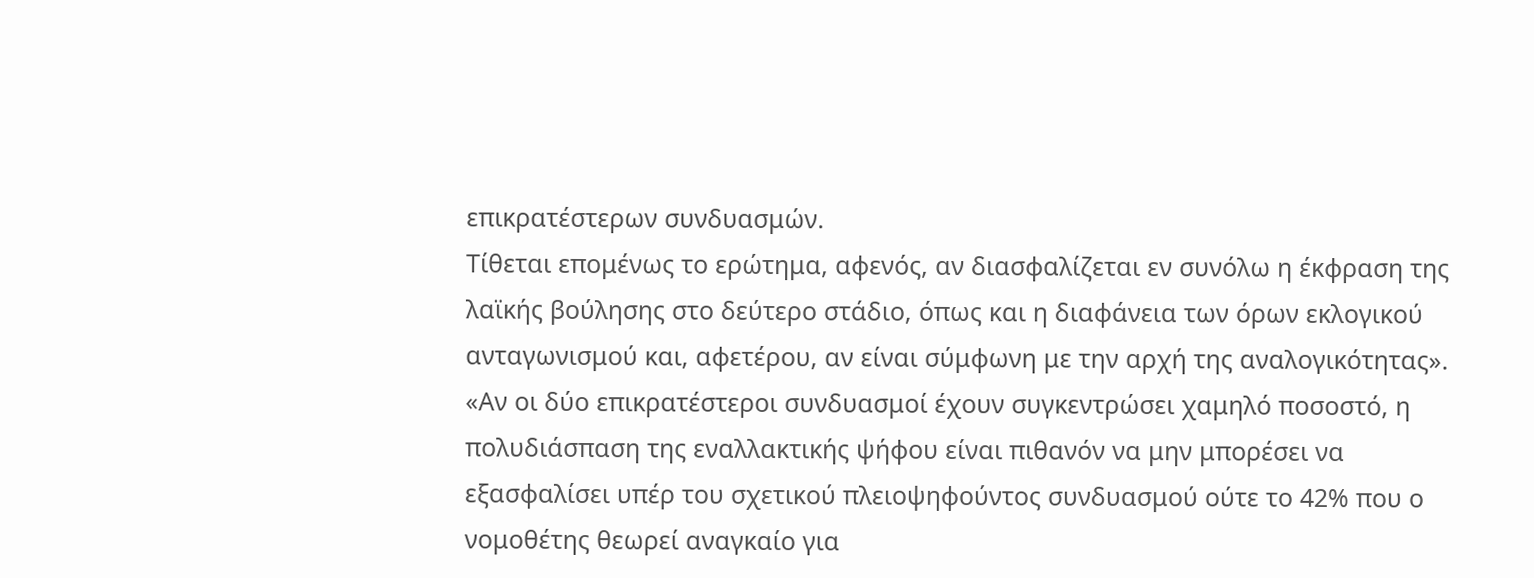επικρατέστερων συνδυασμών.
Τίθεται επομένως το ερώτημα, αφενός, αν διασφαλίζεται εν συνόλω η έκφραση της λαϊκής βούλησης στο δεύτερο στάδιο, όπως και η διαφάνεια των όρων εκλογικού ανταγωνισμού και, αφετέρου, αν είναι σύμφωνη με την αρχή της αναλογικότητας».
«Αν οι δύο επικρατέστεροι συνδυασμοί έχουν συγκεντρώσει χαμηλό ποσοστό, η πολυδιάσπαση της εναλλακτικής ψήφου είναι πιθανόν να μην μπορέσει να εξασφαλίσει υπέρ του σχετικού πλειοψηφούντος συνδυασμού ούτε το 42% που ο νομοθέτης θεωρεί αναγκαίο για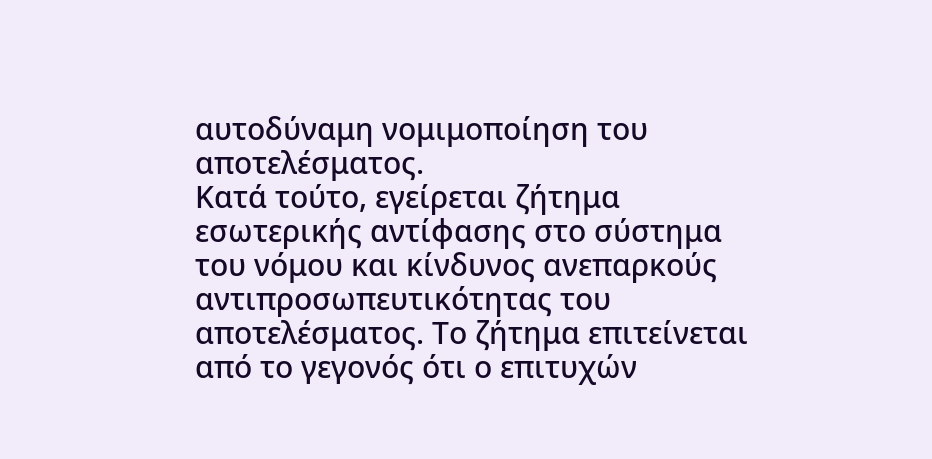αυτοδύναμη νομιμοποίηση του αποτελέσματος.
Κατά τούτο, εγείρεται ζήτημα εσωτερικής αντίφασης στο σύστημα του νόμου και κίνδυνος ανεπαρκούς αντιπροσωπευτικότητας του αποτελέσματος. Το ζήτημα επιτείνεται από το γεγονός ότι ο επιτυχών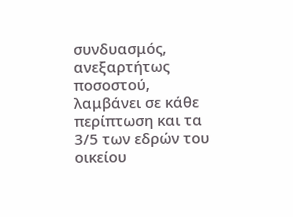συνδυασμός, ανεξαρτήτως ποσοστού, λαμβάνει σε κάθε περίπτωση και τα 3/5 των εδρών του οικείου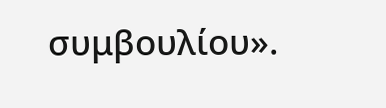συμβουλίου».